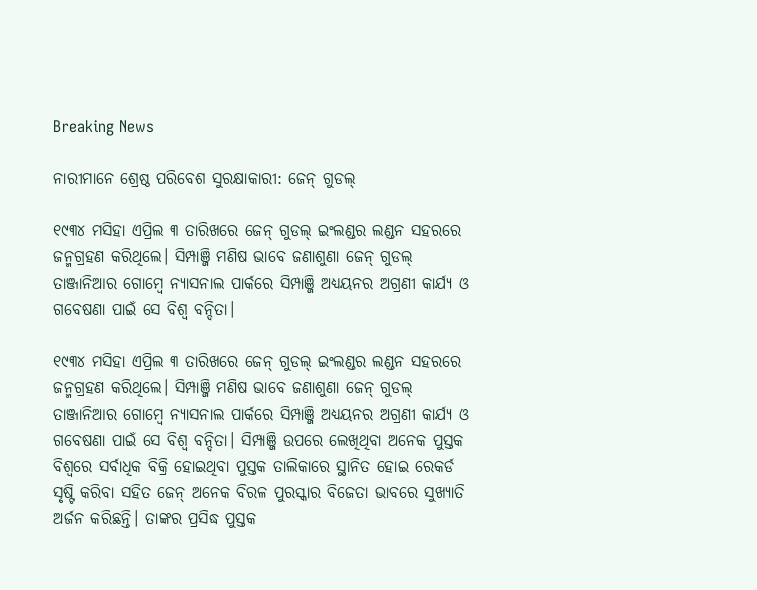Breaking News

ନାରୀମାନେ ଶ୍ରେଷ୍ଠ ପରିବେଶ ସୁରକ୍ଷାକାରୀ: ଜେନ୍‌ ଗୁଡଲ୍‌

୧୯୩୪ ମସିହା ଏପ୍ରିଲ ୩ ତାରିଖରେ ଜେନ୍‌ ଗୁଡଲ୍‌ ଇଂଲଣ୍ଡର ଲଣ୍ଡନ ସହରରେ ଜନ୍ମଗ୍ରହଣ କରିଥିଲେ। ସିମ୍ପାଞ୍ଜି ମଣିଷ ଭାବେ ଜଣାଶୁଣା ଜେନ୍‌ ଗୁଡଲ୍‌ ତାଞ୍ଜାନିଆର ଗୋମ୍ବେ ନ୍ୟାସନାଲ ପାର୍କରେ ସିମ୍ପାଞ୍ଜି ଅଧ୍ୟୟନର ଅଗ୍ରଣୀ କାର୍ଯ୍ୟ ଓ ଗବେଷଣା ପାଇଁ ସେ ବିଶ୍ୱ ବନ୍ଦିତା।

୧୯୩୪ ମସିହା ଏପ୍ରିଲ ୩ ତାରିଖରେ ଜେନ୍‌ ଗୁଡଲ୍‌ ଇଂଲଣ୍ଡର ଲଣ୍ଡନ ସହରରେ ଜନ୍ମଗ୍ରହଣ କରିଥିଲେ। ସିମ୍ପାଞ୍ଜି ମଣିଷ ଭାବେ ଜଣାଶୁଣା ଜେନ୍‌ ଗୁଡଲ୍‌ ତାଞ୍ଜାନିଆର ଗୋମ୍ବେ ନ୍ୟାସନାଲ ପାର୍କରେ ସିମ୍ପାଞ୍ଜି ଅଧ୍ୟୟନର ଅଗ୍ରଣୀ କାର୍ଯ୍ୟ ଓ ଗବେଷଣା ପାଇଁ ସେ ବିଶ୍ୱ ବନ୍ଦିତା। ସିମ୍ପାଞ୍ଜି ଉପରେ ଲେଖିଥିବା ଅନେକ ପୁସ୍ତକ ବିଶ୍ୱରେ ସର୍ବାଧିକ ବିକ୍ରି ହୋଇଥିବା ପୁସ୍ତକ ତାଲିକାରେ ସ୍ଥାନିତ ହୋଇ ରେକର୍ଡ ସୃଷ୍ଟି କରିବା ସହିତ ଜେନ୍‌ ଅନେକ ବିରଳ ପୁରସ୍କାର ବିଜେତା ଭାବରେ ସୁଖ୍ୟାତି ଅର୍ଜନ କରିଛନ୍ତି। ତାଙ୍କର ପ୍ରସିଦ୍ଧ ପୁସ୍ତକ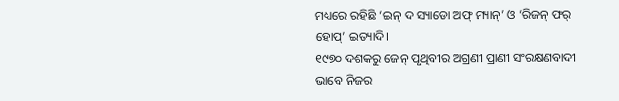ମଧ୍ୟରେ ରହିଛି ‘ଇନ୍‌ ଦ ସ୍ୟାଡୋ ଅଫ୍‌ ମ୍ୟାନ୍‌’ ଓ ‘ରିଜନ୍‌ ଫର୍‌ ହୋପ୍‌’ ଇତ୍ୟାଦି।
୧୯୭୦ ଦଶକରୁ ଜେନ୍‌ ପୃଥିବୀର ଅଗ୍ରଣୀ ପ୍ରାଣୀ ସଂରକ୍ଷଣବାଦୀ ଭାବେ ନିଜର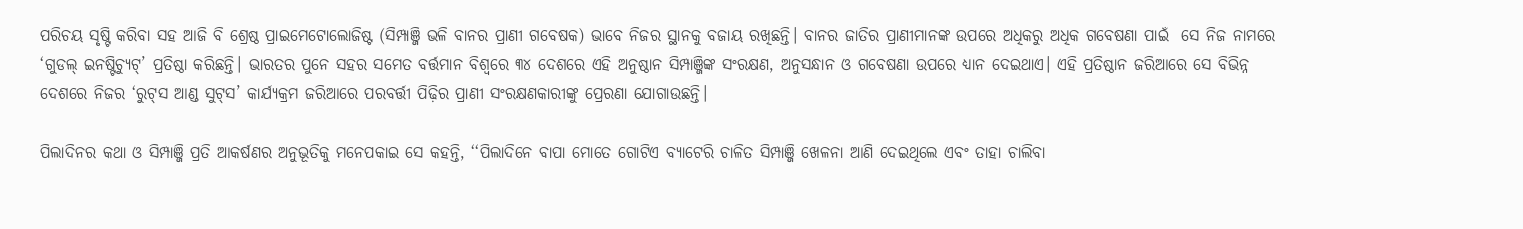ପରିଚୟ ସୃଷ୍ଟି କରିବା ସହ ଆଜି ବି ଶ୍ରେଷ୍ଠ ପ୍ରାଇମେଟୋଲୋଜିଷ୍ଟ (ସିମ୍ପାଞ୍ଜି ଭଳି ବାନର ପ୍ରାଣୀ ଗବେଷକ) ଭାବେ ନିଜର ସ୍ଥାନକୁ ବଜାୟ ରଖିଛନ୍ତି। ବାନର ଜାତିର ପ୍ରାଣୀମାନଙ୍କ ଉପରେ ଅଧିକରୁ ଅଧିକ ଗବେଷଣା ପାଇଁ  ସେ ନିଜ ନାମରେ ‘ଗୁଡଲ୍‌ ଇନଷ୍ଟିଚ୍ୟୁଟ୍‌’ ପ୍ରତିଷ୍ଠା କରିଛନ୍ତି। ଭାରତର ପୁନେ ସହର ସମେତ ବର୍ତ୍ତମାନ ବିଶ୍ୱରେ ୩୪ ଦେଶରେ ଏହି ଅନୁଷ୍ଠାନ ସିମ୍ପାଞ୍ଜିଙ୍କ ସଂରକ୍ଷଣ, ଅନୁସନ୍ଧାନ ଓ ଗବେଷଣା ଉପରେ ଧ୍ୟାନ ଦେଇଥାଏ। ଏହି ପ୍ରତିଷ୍ଠାନ ଜରିଆରେ ସେ ବିଭିନ୍ନ ଦେଶରେ ନିଜର ‘ରୁଟ୍‌ସ ଆଣ୍ଡ ସୁଟ୍‌ସ’ କାର୍ଯ୍ୟକ୍ରମ ଜରିଆରେ ପରବର୍ତ୍ତୀ ପିଢ଼ିର ପ୍ରାଣୀ ସଂରକ୍ଷଣକାରୀଙ୍କୁ ପ୍ରେରଣା ଯୋଗାଉଛନ୍ତି।

ପିଲାଦିନର କଥା ଓ ସିମ୍ପାଞ୍ଜି ପ୍ରତି ଆକର୍ଷଣର ଅନୁଭୂତିକୁ ମନେପକାଇ ସେ କହନ୍ତି, ‘‘ପିଲାଦିନେ ବାପା ମୋତେ ଗୋଟିଏ ବ୍ୟାଟେରି ଚାଳିତ ସିମ୍ପାଞ୍ଜି ଖେଳନା ଆଣି ଦେଇଥିଲେ ଏବଂ ତାହା ଚାଲିବା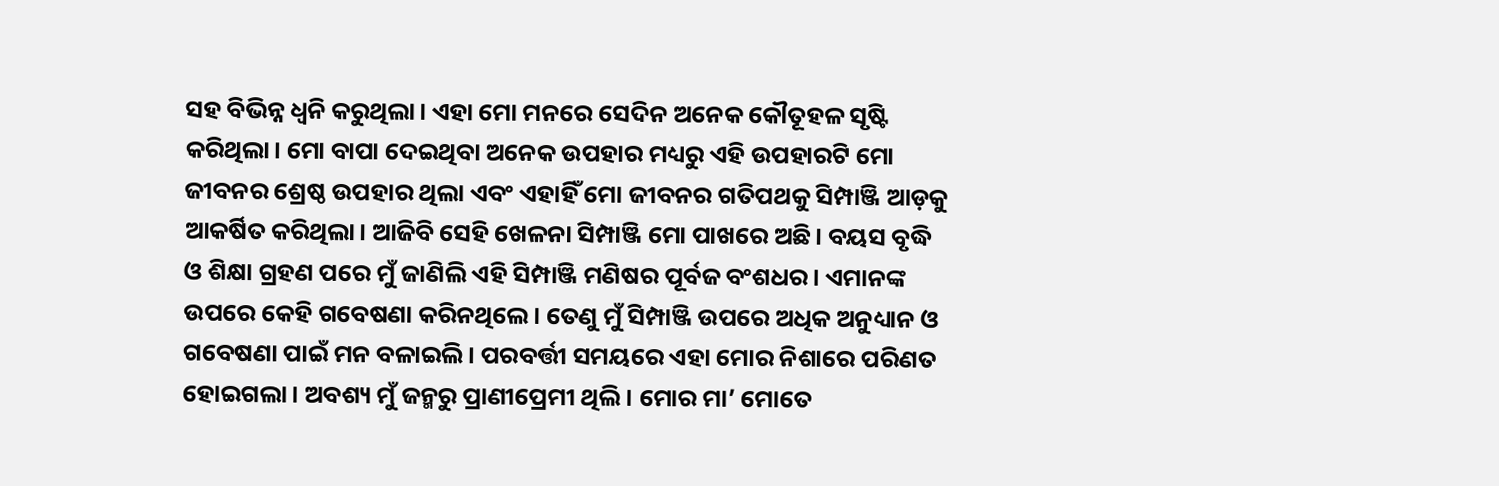ସହ ବିଭିନ୍ନ ଧ୍ୱନି କରୁଥିଲା। ଏହା ମୋ ମନରେ ସେଦିନ ଅନେକ କୌତୂହଳ ସୃଷ୍ଟି କରିଥିଲା। ମୋ ବାପା ଦେଇଥିବା ଅନେକ ଉପହାର ମଧ୍ୟରୁ ଏହି ଉପହାରଟି ମୋ ଜୀବନର ଶ୍ରେଷ୍ଠ ଉପହାର ଥିଲା ଏବଂ ଏହାହିଁ ମୋ ଜୀବନର ଗତିପଥକୁ ସିମ୍ପାଞ୍ଜି ଆଡ଼କୁ ଆକର୍ଷିତ କରିଥିଲା। ଆଜିବି ସେହି ଖେଳନା ସିମ୍ପାଞ୍ଜି ମୋ ପାଖରେ ଅଛି। ବୟସ ବୃଦ୍ଧି ଓ ଶିକ୍ଷା ଗ୍ରହଣ ପରେ ମୁଁ ଜାଣିଲି ଏହି ସିମ୍ପାଞ୍ଜି ମଣିଷର ପୂର୍ବଜ ବଂଶଧର। ଏମାନଙ୍କ ଉପରେ କେହି ଗବେଷଣା କରିନଥିଲେ। ତେଣୁ ମୁଁ ସିମ୍ପାଞ୍ଜି ଉପରେ ଅଧିକ ଅନୁଧ୍ୟାନ ଓ ଗବେଷଣା ପାଇଁ ମନ ବଳାଇଲି। ପରବର୍ତ୍ତୀ ସମୟରେ ଏହା ମୋର ନିଶାରେ ପରିଣତ ହୋଇଗଲା। ଅବଶ୍ୟ ମୁଁ ଜନ୍ମରୁ ପ୍ରାଣୀପ୍ରେମୀ ଥିଲି। ମୋର ମା’ ମୋତେ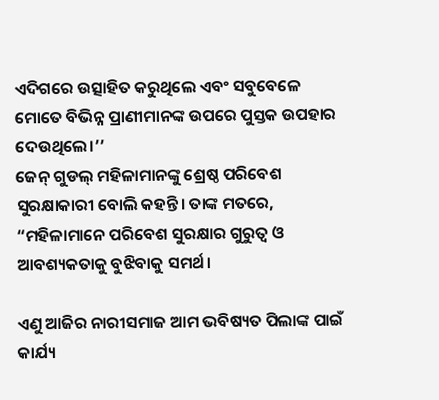ଏଦିଗରେ ଉତ୍ସାହିତ କରୁଥିଲେ ଏବଂ ସବୁବେଳେ ମୋତେ ବିଭିନ୍ନ ପ୍ରାଣୀମାନଙ୍କ ଉପରେ ପୁସ୍ତକ ଉପହାର ଦେଉଥିଲେ।’’
ଜେନ୍‌ ଗୁଡଲ୍‌ ମହିଳାମାନଙ୍କୁ ଶ୍ରେଷ୍ଠ ପରିବେଶ ସୁରକ୍ଷାକାରୀ ବୋଲି କହନ୍ତି। ତାଙ୍କ ମତରେ, “ମହିଳାମାନେ ପରିବେଶ ସୁରକ୍ଷାର ଗୁରୁତ୍ବ ଓ ଆବଶ୍ୟକତାକୁ ବୁଝିବାକୁ ସମର୍ଥ।

ଏଣୁ ଆଜିର ନାରୀସମାଜ ଆମ ଭବିଷ୍ୟତ ପିଲାଙ୍କ ପାଇଁ କାର୍ଯ୍ୟ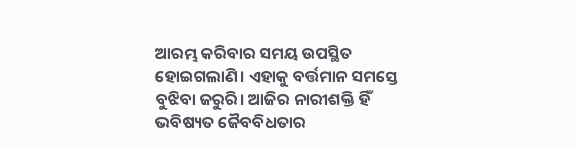ଆରମ୍ଭ କରିବାର ସମୟ ଉପସ୍ଥିତ ହୋଇଗଲାଣି। ଏହାକୁ ବର୍ତ୍ତମାନ ସମସ୍ତେ ବୁଝିବା ଜରୁରି। ଆଜିର ନାରୀଶକ୍ତି ହିଁ ଭବିଷ୍ୟତ ଜୈବବିଧତାର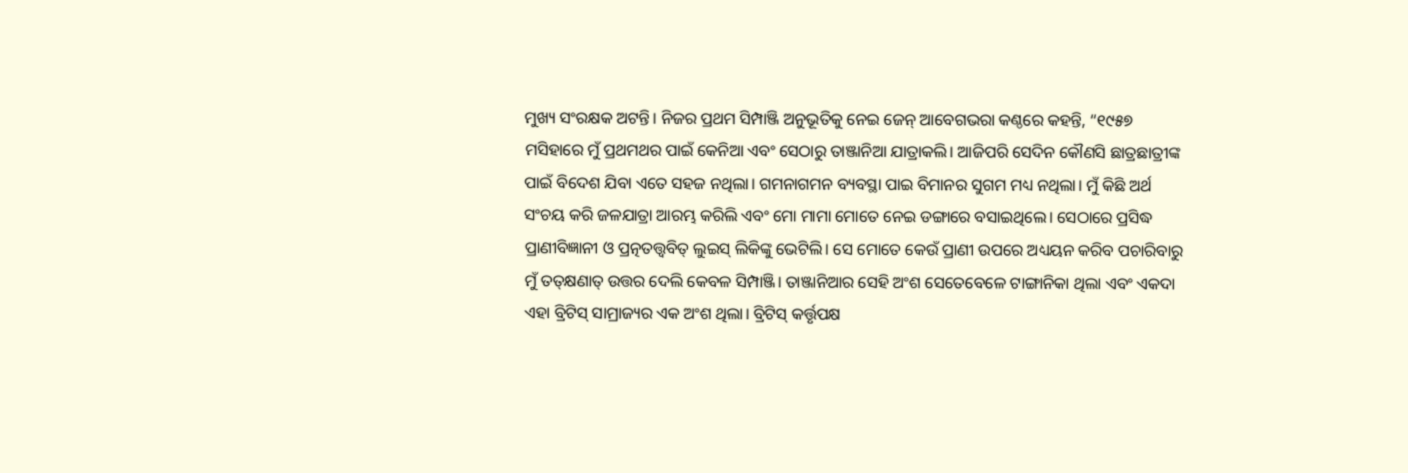ମୁଖ୍ୟ ସଂରକ୍ଷକ ଅଟନ୍ତି। ନିଜର ପ୍ରଥମ ସିମ୍ପାଞ୍ଜି ଅନୁଭୂତିକୁ ନେଇ ଜେନ୍‌ ଆବେଗଭରା କଣ୍ଠରେ କହନ୍ତି, “୧୯୫୭ ମସିହାରେ ମୁଁ ପ୍ରଥମଥର ପାଇଁ କେନିଆ ଏବଂ ସେଠାରୁ ତାଞ୍ଜାନିଆ ଯାତ୍ରାକଲି। ଆଜିପରି ସେଦିନ କୌଣସି ଛାତ୍ରଛାତ୍ରୀଙ୍କ ପାଇଁ ବିଦେଶ ଯିବା ଏତେ ସହଜ ନଥିଲା। ଗମନାଗମନ ବ୍ୟବସ୍ଥା ପାଇ ବିମାନର ସୁଗମ ମଧ୍ୟ ନଥିଲା। ମୁଁ କିଛି ଅର୍ଥ ସଂଚୟ କରି ଜଳଯାତ୍ରା ଆରମ୍ଭ କରିଲି ଏବଂ ମୋ ମାମା ମୋତେ ନେଇ ଡଙ୍ଗାରେ ବସାଇଥିଲେ। ସେଠାରେ ପ୍ରସିଦ୍ଧ ପ୍ରାଣୀବିଜ୍ଞାନୀ ଓ ପ୍ରତ୍ନତତ୍ତ୍ୱବିତ୍‌ ଲୁଇସ୍‌ ଲିକିଙ୍କୁ ଭେଟିଲି। ସେ ମୋତେ କେଉଁ ପ୍ରାଣୀ ଉପରେ ଅଧ୍ୟୟନ କରିବ ପଚାରିବାରୁ ମୁଁ ତତ୍‌କ୍ଷଣାତ୍‌ ଉତ୍ତର ଦେଲି କେବଳ ସିମ୍ପାଞ୍ଜି। ତାଞ୍ଜାନିଆର ସେହି ଅଂଶ ସେତେବେଳେ ଟାଙ୍ଗାନିକା ଥିଲା ଏବଂ ଏକଦା ଏହା ବ୍ରିଟିସ୍‌ ସାମ୍ରାଜ୍ୟର ଏକ ଅଂଶ ଥିଲା। ବ୍ରିଟିସ୍‌ କର୍ତ୍ତୃପକ୍ଷ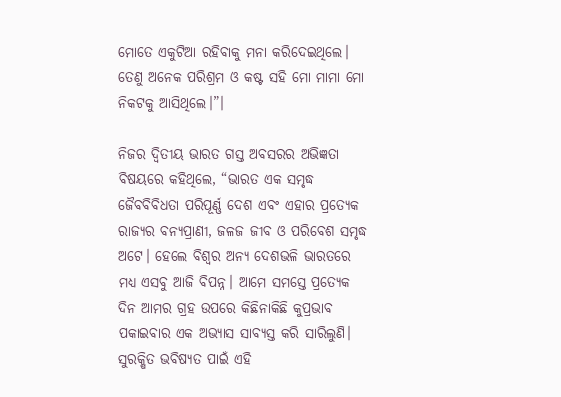ମୋତେ ଏକୁଟିଆ ରହିବାକୁ ମନା କରିଦେଇଥିଲେ। ତେଣୁ ଅନେକ ପରିଶ୍ରମ ଓ କଷ୍ଟ ସହି ମୋ ମାମା ମୋ ନିକଟକୁ ଆସିଥିଲେ।”।

ନିଜର ଦ୍ବିତୀୟ ଭାରତ ଗସ୍ତ ଅବସରର ଅଭିଜ୍ଞତା ବିଷୟରେ କହିଥିଲେ, “ଭାରତ ଏକ ସମୃଦ୍ଧ ଜୈବବିବିଧତା ପରିପୂର୍ଣ୍ଣ ଦେଶ ଏବଂ ଏହାର ପ୍ରତ୍ୟେକ ରାଜ୍ୟର ବନ୍ୟପ୍ରାଣୀ, ଜଳଜ ଜୀବ ଓ ପରିବେଶ ସମୃଦ୍ଧ ଅଟେ। ହେଲେ ବିଶ୍ୱର ଅନ୍ୟ ଦେଶଭଳି ଭାରତରେ ମଧ୍ୟ ଏସବୁ ଆଜି ବିପନ୍ନ। ଆମେ ସମସ୍ତେ ପ୍ରତ୍ୟେକ ଦିନ ଆମର ଗ୍ରହ ଉପରେ କିଛିନାକିଛି କୁପ୍ରଭାବ ପକାଇବାର ଏକ ଅଭ୍ୟାସ ସାବ୍ୟସ୍ତ କରି ସାରିଲୁଣି। ସୁରକ୍ଷିତ ଭବିଷ୍ୟତ ପାଇଁ ଏହି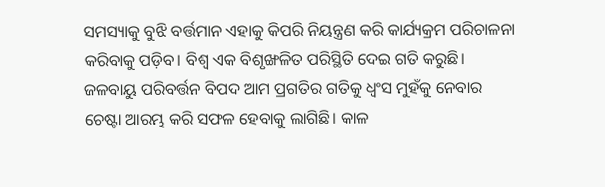ସମସ୍ୟାକୁ ବୁଝି ବର୍ତ୍ତମାନ ଏହାକୁ କିପରି ନିୟନ୍ତ୍ରଣ କରି କାର୍ଯ୍ୟକ୍ରମ ପରିଚାଳନା କରିବାକୁ ପଡ଼ିବ। ବିଶ୍ୱ ଏକ ବିଶୃଙ୍ଖଳିତ ପରିସ୍ଥିତି ଦେଇ ଗତି କରୁଛି। ଜଳବାୟୁ ପରିବର୍ତ୍ତନ ବିପଦ ଆମ ପ୍ରଗତିର ଗତିକୁ ଧ୍ବଂସ ମୁହଁକୁ ନେବାର ଚେଷ୍ଟା ଆରମ୍ଭ କରି ସଫଳ ହେବାକୁ ଲାଗିଛି। କାଳ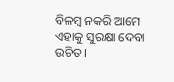ବିଳମ୍ବ ନକରି ଆମେ ଏହାକୁ ସୁରକ୍ଷା ଦେବା ଉଚିତ।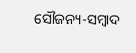ସୌଜନ୍ୟ-ସମ୍ୱାଦ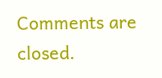Comments are closed.